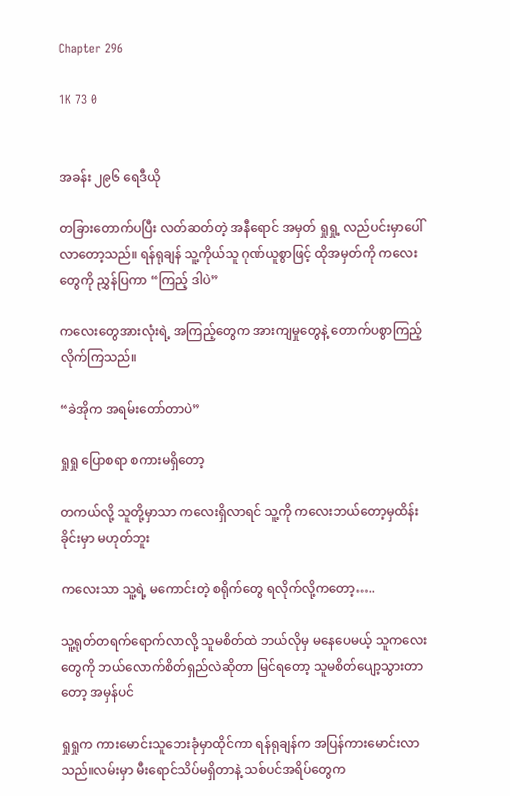Chapter 296

1K 73 0


အခန်း ၂၉၆ ရေဒီယို

တခြားတောက်ပပြီး လတ်ဆတ်တဲ့ အနီရောင် အမှတ် ရှုရှု့ လည်ပင်းမှာပေါ်လာတော့သည်။ ရန်ရုချန် သူ့ကိုယ်သူ ဂုဏ်ယူစွာဖြင့် ထိုအမှတ်ကို ကလေးတွေကို ညွှန်ပြကာ “ကြည့် ဒါပဲ”

ကလေးတွေအားလုံးရဲ့ အကြည့်တွေက အားကျမှုတွေနဲ့ တောက်ပစွာကြည့်လိုက်ကြသည်။

“ခဲအိုက အရမ်းတော်တာပဲ”

ရှုရှု ပြောစရာ စကားမရှိတော့

တကယ်လို့ သူတို့မှာသာ ကလေးရှိလာရင် သူ့ကို ကလေးဘယ်တော့မှထိန်းခိုင်းမှာ မဟုတ်ဘူး

ကလေးသာ သူ့ရဲ့ မကောင်းတဲ့ စရိုက်တွေ ရလိုက်လို့ကတော့…..

သူ့ရုတ်တရက်ရောက်လာလို့ သူမစိတ်ထဲ ဘယ်လိုမှ မနေပေမယ့် သူကလေးတွေကို ဘယ်လောက်စိတ်ရှည်လဲဆိုတာ မြင်ရတော့ သူမစိတ်ပျော့သွားတာတော့ အမှန်ပင်

ရှုရှုက ကားမောင်းသူဘေးခုံမှာထိုင်ကာ ရန်ရုချန်က အပြန်ကားမောင်းလာသည်။လမ်းမှာ မီးရောင်သိပ်မရှိတာနဲ့ သစ်ပင်အရိပ်တွေက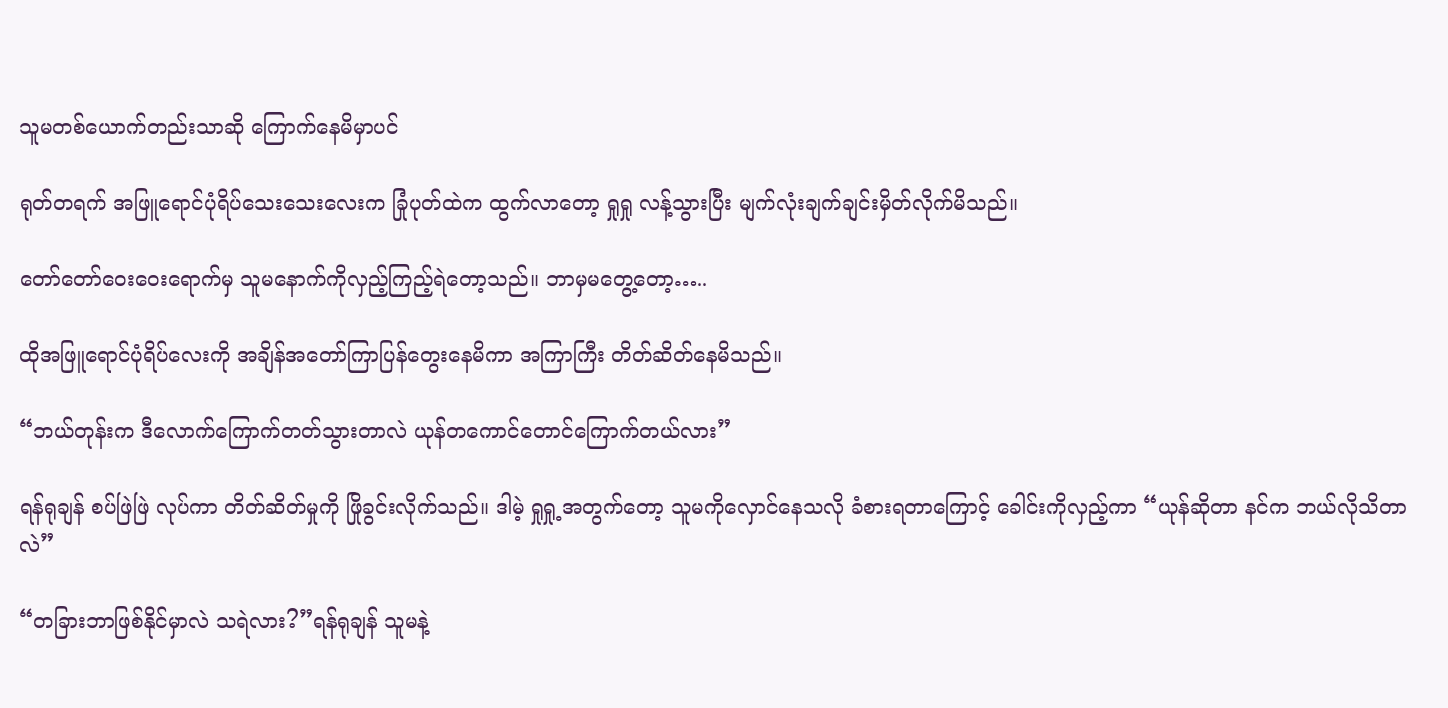သူမတစ်ယောက်တည်းသာဆို ကြောက်နေမိမှာပင်

ရုတ်တရက် အဖြူရောင်ပုံရိပ်သေးသေးလေးက ခြုံပုတ်ထဲက ထွက်လာတော့ ရှုရှု လန့်သွားပြီး မျက်လုံးချက်ချင်းမှိတ်လိုက်မိသည်။

တော်တော်ဝေးဝေးရောက်မှ သူမနောက်ကိုလှည့်ကြည့်ရဲတော့သည်။ ဘာမှမတွေ့တော့…..

ထိုအဖြူရောင်ပုံရိပ်လေးကို အချိန်အတော်ကြာပြန်တွေးနေမိကာ အကြာကြီး တိတ်ဆိတ်နေမိသည်။

“ဘယ်တုန်းက ဒီလောက်ကြောက်တတ်သွားတာလဲ ယုန်တကောင်တောင်ကြောက်တယ်လား”

ရန်ရုချန် စပ်ဖြဲဖြဲ လုပ်ကာ တိတ်ဆိတ်မှုကို ဖြိုခွင်းလိုက်သည်။ ဒါမဲ့ ရှုရှု့အတွက်တော့ သူမကိုလှောင်နေသလို ခံစားရတာကြောင့် ခေါင်းကိုလှည့်ကာ “ယုန်ဆိုတာ နင်က ဘယ်လိုသိတာလဲ”

“တခြားဘာဖြစ်နိုင်မှာလဲ သရဲလား?”ရန်ရုချန် သူမနဲ့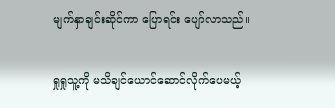မျက်နှာချင်းဆိုင်ကာ ပြောရင်း ပျော်လာသည်။

ရှုရှုသူ့ကို မသိချင်ယောင်ဆောင်လိုက်ပေမယ့်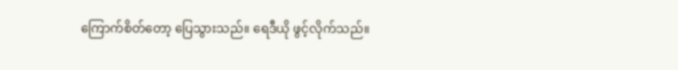ကြောက်စိတ်တော့ ပြေသွားသည်။ ရေဒီယို ဖွင့်လိုက်သည်။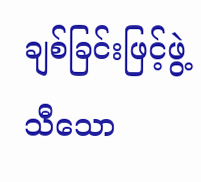ချစ်ခြင်းဖြင့်ဖွဲ့သီသော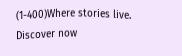(1-400)Where stories live. Discover now